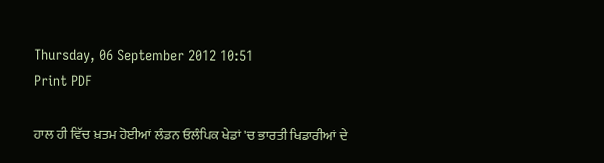Thursday, 06 September 2012 10:51
Print PDF

ਹਾਲ ਹੀ ਵਿੱਚ ਖ਼ਤਮ ਹੋਈਆਂ ਲੰਡਨ ਓਲੰਪਿਕ ਖੇਡਾਂ 'ਚ ਭਾਰਤੀ ਖਿਡਾਰੀਆਂ ਦੇ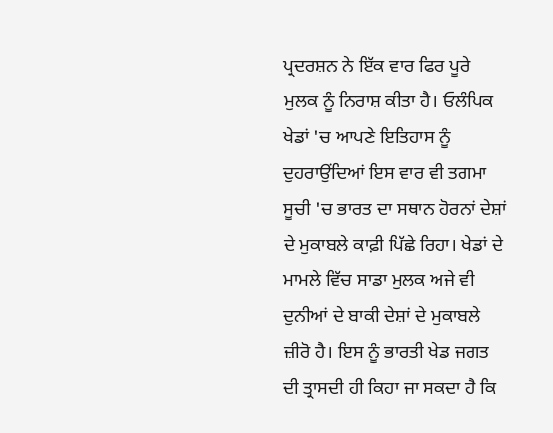ਪ੍ਰਦਰਸ਼ਨ ਨੇ ਇੱਕ ਵਾਰ ਫਿਰ ਪੂਰੇ ਮੁਲਕ ਨੂੰ ਨਿਰਾਸ਼ ਕੀਤਾ ਹੈ। ਓਲੰਪਿਕ ਖੇਡਾਂ 'ਚ ਆਪਣੇ ਇਤਿਹਾਸ ਨੂੰ ਦੁਹਰਾਉਂਦਿਆਂ ਇਸ ਵਾਰ ਵੀ ਤਗਮਾ ਸੂਚੀ 'ਚ ਭਾਰਤ ਦਾ ਸਥਾਨ ਹੋਰਨਾਂ ਦੇਸ਼ਾਂ ਦੇ ਮੁਕਾਬਲੇ ਕਾਫ਼ੀ ਪਿੱਛੇ ਰਿਹਾ। ਖੇਡਾਂ ਦੇ ਮਾਮਲੇ ਵਿੱਚ ਸਾਡਾ ਮੁਲਕ ਅਜੇ ਵੀ ਦੁਨੀਆਂ ਦੇ ਬਾਕੀ ਦੇਸ਼ਾਂ ਦੇ ਮੁਕਾਬਲੇ ਜ਼ੀਰੋ ਹੈ। ਇਸ ਨੂੰ ਭਾਰਤੀ ਖੇਡ ਜਗਤ ਦੀ ਤ੍ਰਾਸਦੀ ਹੀ ਕਿਹਾ ਜਾ ਸਕਦਾ ਹੈ ਕਿ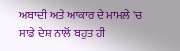ਅਬਾਦੀ ਅਤੇ ਆਕਾਰ ਦੇ ਮਾਮਲੇ 'ਚ ਸਾਡੇ ਦੇਸ਼ ਨਾਲੋਂ ਬਹੁਤ ਹੀ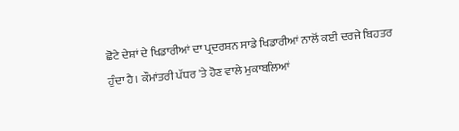ਛੋਟੇ ਦੇਸ਼ਾਂ ਦੇ ਖਿਡਾਰੀਆਂ ਦਾ ਪ੍ਰਦਰਸ਼ਨ ਸਾਡੇ ਖਿਡਾਰੀਆਂ ਨਾਲੋਂ ਕਈ ਦਰਜੇ ਬਿਹਤਰ ਹੁੰਦਾ ਹੈ। ਕੌਮਾਂਤਰੀ ਪੱਧਰ 'ਤੇ ਹੋਣ ਵਾਲੇ ਮੁਕਾਬਲਿਆਂ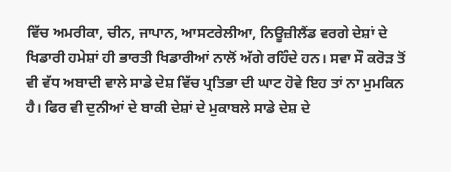ਵਿੱਚ ਅਮਰੀਕਾ, ਚੀਨ, ਜਾਪਾਨ, ਆਸਟਰੇਲੀਆ, ਨਿਊਜ਼ੀਲੈਂਡ ਵਰਗੇ ਦੇਸ਼ਾਂ ਦੇ ਖਿਡਾਰੀ ਹਮੇਸ਼ਾਂ ਹੀ ਭਾਰਤੀ ਖਿਡਾਰੀਆਂ ਨਾਲੋਂ ਅੱਗੇ ਰਹਿੰਦੇ ਹਨ। ਸਵਾ ਸੌ ਕਰੋੜ ਤੋਂ ਵੀ ਵੱਧ ਅਬਾਦੀ ਵਾਲੇ ਸਾਡੇ ਦੇਸ਼ ਵਿੱਚ ਪ੍ਰਤਿਭਾ ਦੀ ਘਾਟ ਹੋਵੇ ਇਹ ਤਾਂ ਨਾ ਮੁਮਕਿਨ ਹੈ। ਫਿਰ ਵੀ ਦੁਨੀਆਂ ਦੇ ਬਾਕੀ ਦੇਸ਼ਾਂ ਦੇ ਮੁਕਾਬਲੇ ਸਾਡੇ ਦੇਸ਼ ਦੇ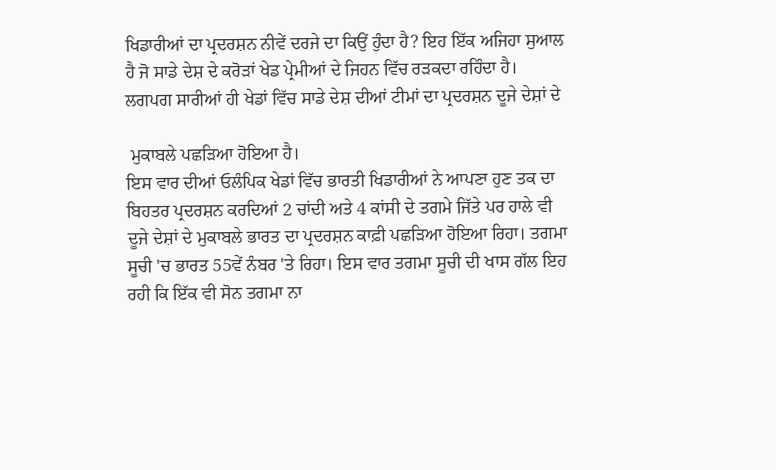ਖਿਡਾਰੀਆਂ ਦਾ ਪ੍ਰਦਰਸ਼ਨ ਨੀਵੇਂ ਦਰਜੇ ਦਾ ਕਿਉਂ ਹੁੰਦਾ ਹੈ? ਇਹ ਇੱਕ ਅਜਿਹਾ ਸੁਆਲ ਹੈ ਜੋ ਸਾਡੇ ਦੇਸ਼ ਦੇ ਕਰੋੜਾਂ ਖੇਡ ਪ੍ਰੇਮੀਆਂ ਦੇ ਜਿਹਨ ਵਿੱਚ ਰੜਕਦਾ ਰਹਿੰਦਾ ਹੈ। ਲਗਪਗ ਸਾਰੀਆਂ ਹੀ ਖੇਡਾਂ ਵਿੱਚ ਸਾਡੇ ਦੇਸ਼ ਦੀਆਂ ਟੀਮਾਂ ਦਾ ਪ੍ਰਦਰਸ਼ਨ ਦੂਜੇ ਦੇਸ਼ਾਂ ਦੇ

 ਮੁਕਾਬਲੇ ਪਛੜਿਆ ਹੋਇਆ ਹੈ।
ਇਸ ਵਾਰ ਦੀਆਂ ਓਲੰਪਿਕ ਖੇਡਾਂ ਵਿੱਚ ਭਾਰਤੀ ਖਿਡਾਰੀਆਂ ਨੇ ਆਪਣਾ ਹੁਣ ਤਕ ਦਾ ਬਿਹਤਰ ਪ੍ਰਦਰਸ਼ਨ ਕਰਦਿਆਂ 2 ਚਾਂਦੀ ਅਤੇ 4 ਕਾਂਸੀ ਦੇ ਤਗਮੇ ਜਿੱਤੇ ਪਰ ਹਾਲੇ ਵੀ ਦੂਜੇ ਦੇਸ਼ਾਂ ਦੇ ਮੁਕਾਬਲੇ ਭਾਰਤ ਦਾ ਪ੍ਰਦਰਸ਼ਨ ਕਾਫ਼ੀ ਪਛੜਿਆ ਹੋਇਆ ਰਿਹਾ। ਤਗਮਾ ਸੂਚੀ 'ਚ ਭਾਰਤ 55ਵੇਂ ਨੰਬਰ 'ਤੇ ਰਿਹਾ। ਇਸ ਵਾਰ ਤਗਮਾ ਸੂਚੀ ਦੀ ਖਾਸ ਗੱਲ ਇਹ ਰਹੀ ਕਿ ਇੱਕ ਵੀ ਸੋਨ ਤਗਮਾ ਨਾ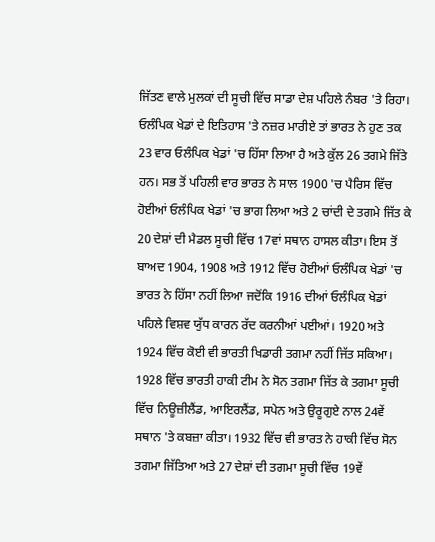ਜਿੱਤਣ ਵਾਲੇ ਮੁਲਕਾਂ ਦੀ ਸੂਚੀ ਵਿੱਚ ਸਾਡਾ ਦੇਸ਼ ਪਹਿਲੇ ਨੰਬਰ 'ਤੇ ਰਿਹਾ।
ਓਲੰਪਿਕ ਖੇਡਾਂ ਦੇ ਇਤਿਹਾਸ 'ਤੇ ਨਜ਼ਰ ਮਾਰੀਏ ਤਾਂ ਭਾਰਤ ਨੇ ਹੁਣ ਤਕ 23 ਵਾਰ ਓਲੰਪਿਕ ਖੇਡਾਂ 'ਚ ਹਿੱਸਾ ਲਿਆ ਹੈ ਅਤੇ ਕੁੱਲ 26 ਤਗਮੇ ਜਿੱਤੇ ਹਨ। ਸਭ ਤੋਂ ਪਹਿਲੀ ਵਾਰ ਭਾਰਤ ਨੇ ਸਾਲ 1900 'ਚ ਪੈਰਿਸ ਵਿੱਚ ਹੋਈਆਂ ਓਲੰਪਿਕ ਖੇਡਾਂ 'ਚ ਭਾਗ ਲਿਆ ਅਤੇ 2 ਚਾਂਦੀ ਦੇ ਤਗਮੇ ਜਿੱਤ ਕੇ 20 ਦੇਸ਼ਾਂ ਦੀ ਮੈਡਲ ਸੂਚੀ ਵਿੱਚ 17ਵਾਂ ਸਥਾਨ ਹਾਸਲ ਕੀਤਾ। ਇਸ ਤੋਂ ਬਾਅਦ 1904, 1908 ਅਤੇ 1912 ਵਿੱਚ ਹੋਈਆਂ ਓਲੰਪਿਕ ਖੇਡਾਂ 'ਚ ਭਾਰਤ ਨੇ ਹਿੱਸਾ ਨਹੀਂ ਲਿਆ ਜਦੋਂਕਿ 1916 ਦੀਆਂ ਓਲੰਪਿਕ ਖੇਡਾਂ ਪਹਿਲੇ ਵਿਸ਼ਵ ਯੁੱਧ ਕਾਰਨ ਰੱਦ ਕਰਨੀਆਂ ਪਈਆਂ। 1920 ਅਤੇ 1924 ਵਿੱਚ ਕੋਈ ਵੀ ਭਾਰਤੀ ਖਿਡਾਰੀ ਤਗਮਾ ਨਹੀਂ ਜਿੱਤ ਸਕਿਆ। 1928 ਵਿੱਚ ਭਾਰਤੀ ਹਾਕੀ ਟੀਮ ਨੇ ਸੋਨ ਤਗਮਾ ਜਿੱਤ ਕੇ ਤਗਮਾ ਸੂਚੀ ਵਿੱਚ ਨਿਊਜ਼ੀਲੈਂਡ, ਆਇਰਲੈਂਡ, ਸਪੇਨ ਅਤੇ ਉਰੂਗੁਏ ਨਾਲ 24ਵੇਂ ਸਥਾਨ 'ਤੇ ਕਬਜ਼ਾ ਕੀਤਾ। 1932 ਵਿੱਚ ਵੀ ਭਾਰਤ ਨੇ ਹਾਕੀ ਵਿੱਚ ਸੋਨ ਤਗਮਾ ਜਿੱਤਿਆ ਅਤੇ 27 ਦੇਸ਼ਾਂ ਦੀ ਤਗਮਾ ਸੂਚੀ ਵਿੱਚ 19ਵੇਂ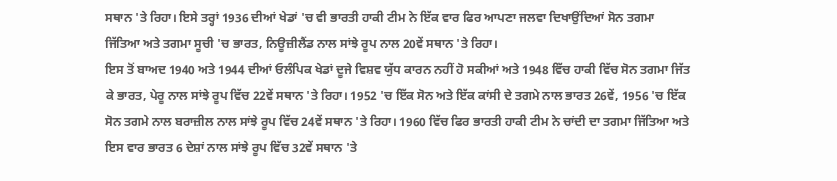ਸਥਾਨ 'ਤੇ ਰਿਹਾ। ਇਸੇ ਤਰ੍ਹਾਂ 1936 ਦੀਆਂ ਖੇਡਾਂ 'ਚ ਵੀ ਭਾਰਤੀ ਹਾਕੀ ਟੀਮ ਨੇ ਇੱਕ ਵਾਰ ਫਿਰ ਆਪਣਾ ਜਲਵਾ ਦਿਖਾਉਂਦਿਆਂ ਸੋਨ ਤਗਮਾ ਜਿੱਤਿਆ ਅਤੇ ਤਗਮਾ ਸੂਚੀ 'ਚ ਭਾਰਤ, ਨਿਊਜ਼ੀਲੈਂਡ ਨਾਲ ਸਾਂਝੇ ਰੂਪ ਨਾਲ 20ਵੇਂ ਸਥਾਨ 'ਤੇ ਰਿਹਾ।
ਇਸ ਤੋਂ ਬਾਅਦ 1940 ਅਤੇ 1944 ਦੀਆਂ ਓਲੰਪਿਕ ਖੇਡਾਂ ਦੂਜੇ ਵਿਸ਼ਵ ਯੁੱਧ ਕਾਰਨ ਨਹੀਂ ਹੋ ਸਕੀਆਂ ਅਤੇ 1948 ਵਿੱਚ ਹਾਕੀ ਵਿੱਚ ਸੋਨ ਤਗਮਾ ਜਿੱਤ ਕੇ ਭਾਰਤ, ਪੇਰੂ ਨਾਲ ਸਾਂਝੇ ਰੂਪ ਵਿੱਚ 22ਵੇਂ ਸਥਾਨ 'ਤੇ ਰਿਹਾ। 1952 'ਚ ਇੱਕ ਸੋਨ ਅਤੇ ਇੱਕ ਕਾਂਸੀ ਦੇ ਤਗਮੇ ਨਾਲ ਭਾਰਤ 26ਵੇਂ, 1956 'ਚ ਇੱਕ ਸੋਨ ਤਗਮੇ ਨਾਲ ਬਰਾਜ਼ੀਲ ਨਾਲ ਸਾਂਝੇ ਰੂਪ ਵਿੱਚ 24ਵੇਂ ਸਥਾਨ 'ਤੇ ਰਿਹਾ। 1960 ਵਿੱਚ ਫਿਰ ਭਾਰਤੀ ਹਾਕੀ ਟੀਮ ਨੇ ਚਾਂਦੀ ਦਾ ਤਗਮਾ ਜਿੱਤਿਆ ਅਤੇ ਇਸ ਵਾਰ ਭਾਰਤ 6 ਦੇਸ਼ਾਂ ਨਾਲ ਸਾਂਝੇ ਰੂਪ ਵਿੱਚ 32ਵੇਂ ਸਥਾਨ 'ਤੇ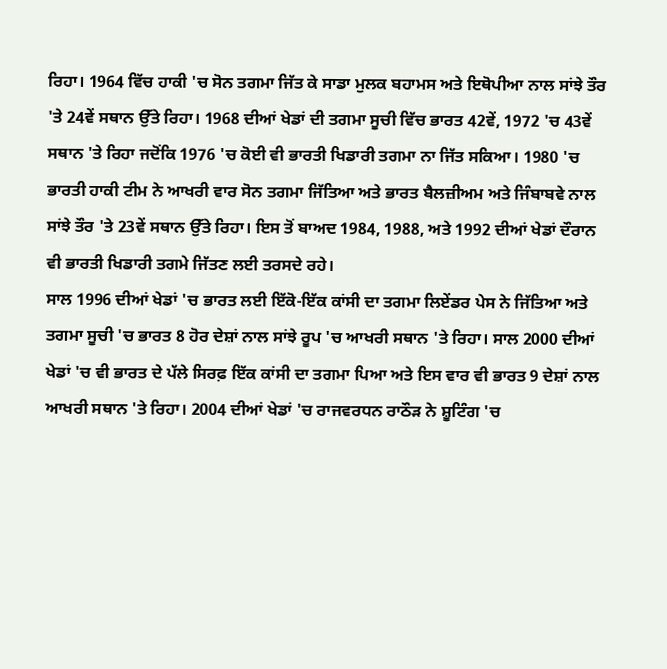ਰਿਹਾ। 1964 ਵਿੱਚ ਹਾਕੀ 'ਚ ਸੋਨ ਤਗਮਾ ਜਿੱਤ ਕੇ ਸਾਡਾ ਮੁਲਕ ਬਹਾਮਸ ਅਤੇ ਇਥੋਪੀਆ ਨਾਲ ਸਾਂਝੇ ਤੌਰ 'ਤੇ 24ਵੇਂ ਸਥਾਨ ਉੱਤੇ ਰਿਹਾ। 1968 ਦੀਆਂ ਖੇਡਾਂ ਦੀ ਤਗਮਾ ਸੂਚੀ ਵਿੱਚ ਭਾਰਤ 42ਵੇਂ, 1972 'ਚ 43ਵੇਂ ਸਥਾਨ 'ਤੇ ਰਿਹਾ ਜਦੋਂਕਿ 1976 'ਚ ਕੋਈ ਵੀ ਭਾਰਤੀ ਖਿਡਾਰੀ ਤਗਮਾ ਨਾ ਜਿੱਤ ਸਕਿਆ। 1980 'ਚ ਭਾਰਤੀ ਹਾਕੀ ਟੀਮ ਨੇ ਆਖਰੀ ਵਾਰ ਸੋਨ ਤਗਮਾ ਜਿੱਤਿਆ ਅਤੇ ਭਾਰਤ ਬੈਲਜ਼ੀਅਮ ਅਤੇ ਜਿੰਬਾਬਵੇ ਨਾਲ ਸਾਂਝੇ ਤੌਰ 'ਤੇ 23ਵੇਂ ਸਥਾਨ ਉੱਤੇ ਰਿਹਾ। ਇਸ ਤੋਂ ਬਾਅਦ 1984, 1988, ਅਤੇ 1992 ਦੀਆਂ ਖੇਡਾਂ ਦੌਰਾਨ ਵੀ ਭਾਰਤੀ ਖਿਡਾਰੀ ਤਗਮੇ ਜਿੱਤਣ ਲਈ ਤਰਸਦੇ ਰਹੇ।
ਸਾਲ 1996 ਦੀਆਂ ਖੇਡਾਂ 'ਚ ਭਾਰਤ ਲਈ ਇੱਕੋ-ਇੱਕ ਕਾਂਸੀ ਦਾ ਤਗਮਾ ਲਿਏਂਡਰ ਪੇਸ ਨੇ ਜਿੱਤਿਆ ਅਤੇ ਤਗਮਾ ਸੂਚੀ 'ਚ ਭਾਰਤ 8 ਹੋਰ ਦੇਸ਼ਾਂ ਨਾਲ ਸਾਂਝੇ ਰੂਪ 'ਚ ਆਖਰੀ ਸਥਾਨ 'ਤੇ ਰਿਹਾ। ਸਾਲ 2000 ਦੀਆਂ ਖੇਡਾਂ 'ਚ ਵੀ ਭਾਰਤ ਦੇ ਪੱਲੇ ਸਿਰਫ਼ ਇੱਕ ਕਾਂਸੀ ਦਾ ਤਗਮਾ ਪਿਆ ਅਤੇ ਇਸ ਵਾਰ ਵੀ ਭਾਰਤ 9 ਦੇਸ਼ਾਂ ਨਾਲ ਆਖਰੀ ਸਥਾਨ 'ਤੇ ਰਿਹਾ। 2004 ਦੀਆਂ ਖੇਡਾਂ 'ਚ ਰਾਜਵਰਧਨ ਰਾਠੌੜ ਨੇ ਸ਼ੂਟਿੰਗ 'ਚ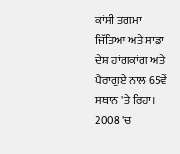ਕਾਂਸੀ ਤਗਮਾ ਜਿੱਤਿਆ ਅਤੇ ਸਾਡਾ ਦੇਸ਼ ਹਾਂਗਕਾਂਗ ਅਤੇ ਪੈਰਾਗੁਏ ਨਾਲ 65ਵੇਂ ਸਥਾਨ 'ਤੇ ਰਿਹਾ। 2008 'ਚ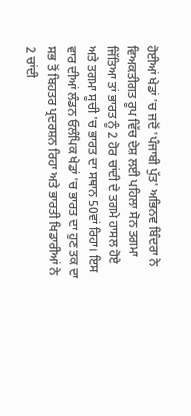ਹੋਈਆਂ ਖੇਡਾਂ 'ਚ ਜਦੋਂ 'ਪੰਜਾਬੀ ਪੁੱਤ' ਅਭਿਨਵ ਬਿੰਦਰਾ ਨੇ ਵਿਅਕਤੀਗਤ ਰੂਪ ਵਿੱਚ ਦੇਸ਼ ਲਈ ਪਹਿਲਾ ਸੋਨ ਤਗਮਾ ਜਿੱਤਿਆ ਤਾਂ ਭਾਰਤ ਨੂੰ 2 ਹੋਰ ਚਾਂਦੀ ਦੇ ਤਗਮੇ ਹਾਸਲ ਹੋਏ ਅਤੇ ਤਗਮਾ ਸੂਚੀ 'ਚ ਭਾਰਤ ਦਾ ਸਥਾਨ 50ਵਾਂ ਰਿਹਾ। ਇਸ ਵਾਰ ਦੀਆਂ ਲੰਡਨ ਓਲੰਪਿਕ ਖੇਡਾਂ 'ਚ ਭਾਰਤ ਦਾ ਹੁਣ ਤਕ ਦਾ ਸਭ ਤੋਂ ਬਿਹਤਰ ਪ੍ਰਦਰਸ਼ਨ ਰਿਹਾ ਅਤੇ ਭਾਰਤੀ ਖਿਡਾਰੀਆਂ ਨੇ 2 ਚਾਂਦੀ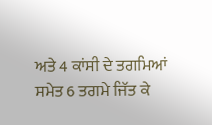ਅਤੇ 4 ਕਾਂਸੀ ਦੇ ਤਗਮਿਆਂ ਸਮੇਤ 6 ਤਗਮੇ ਜਿੱਤ ਕੇ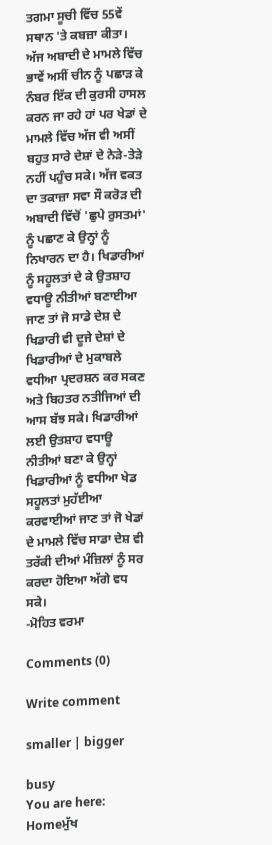ਤਗਮਾ ਸੂਚੀ ਵਿੱਚ 55ਵੇਂ ਸਥਾਨ 'ਤੇ ਕਬਜ਼ਾ ਕੀਤਾ।
ਅੱਜ ਅਬਾਦੀ ਦੇ ਮਾਮਲੇ ਵਿੱਚ ਭਾਵੇਂ ਅਸੀਂ ਚੀਨ ਨੂੰ ਪਛਾੜ ਕੇ ਨੰਬਰ ਇੱਕ ਦੀ ਕੁਰਸੀ ਹਾਸਲ ਕਰਨ ਜਾ ਰਹੇ ਹਾਂ ਪਰ ਖੇਡਾਂ ਦੇ ਮਾਮਲੇ ਵਿੱਚ ਅੱਜ ਵੀ ਅਸੀਂ ਬਹੁਤ ਸਾਰੇ ਦੇਸ਼ਾਂ ਦੇ ਨੇੜੇ-ਤੇੜੇ ਨਹੀਂ ਪਹੁੰਚ ਸਕੇ। ਅੱਜ ਵਕਤ ਦਾ ਤਕਾਜ਼ਾ ਸਵਾ ਸੌ ਕਰੋੜ ਦੀ ਅਬਾਦੀ ਵਿੱਚੋਂ 'ਛੁਪੇ ਰੁਸਤਮਾਂ' ਨੂੰ ਪਛਾਣ ਕੇ ਉਨ੍ਹਾਂ ਨੂੰ ਨਿਖਾਰਨ ਦਾ ਹੈ। ਖਿਡਾਰੀਆਂ ਨੂੰ ਸਹੂਲਤਾਂ ਦੇ ਕੇ ਉਤਸ਼ਾਹ ਵਧਾਊ ਨੀਤੀਆਂ ਬਣਾਈਆ ਜਾਣ ਤਾਂ ਜੋ ਸਾਡੇ ਦੇਸ਼ ਦੇ ਖਿਡਾਰੀ ਵੀ ਦੂਜੇ ਦੇਸ਼ਾਂ ਦੇ ਖਿਡਾਰੀਆਂ ਦੇ ਮੁਕਾਬਲੇ ਵਧੀਆ ਪ੍ਰਦਰਸ਼ਨ ਕਰ ਸਕਣ ਅਤੇ ਬਿਹਤਰ ਨਤੀਜਿਆਂ ਦੀ ਆਸ ਬੱਝ ਸਕੇ। ਖਿਡਾਰੀਆਂ ਲਈ ਉਤਸ਼ਾਹ ਵਧਾਊ ਨੀਤੀਆਂ ਬਣਾ ਕੇ ਉਨ੍ਹਾਂ ਖਿਡਾਰੀਆਂ ਨੂੰ ਵਧੀਆ ਖੇਡ ਸਹੂਲਤਾਂ ਮੁਹੱਈਆ ਕਰਵਾਈਆਂ ਜਾਣ ਤਾਂ ਜੋ ਖੇਡਾਂ ਦੇ ਮਾਮਲੇ ਵਿੱਚ ਸਾਡਾ ਦੇਸ਼ ਵੀ ਤਰੱਕੀ ਦੀਆਂ ਮੰਜ਼ਿਲਾਂ ਨੂੰ ਸਰ ਕਰਦਾ ਹੋਇਆ ਅੱਗੇ ਵਧ ਸਕੇ।
-ਮੋਹਿਤ ਵਰਮਾ

Comments (0)

Write comment

smaller | bigger

busy
You are here:   Homeਮੁੱਖ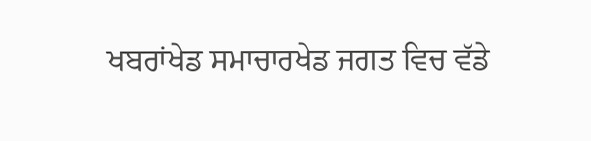ਖਬਰਾਂਖੇਡ ਸਮਾਚਾਰਖੇਡ ਜਗਤ ਵਿਚ ਵੱਡੇ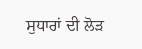ਸੁਧਾਰਾਂ ਦੀ ਲੋੜ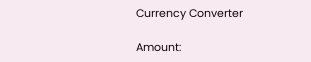Currency Converter

Amount: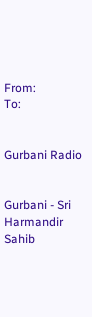From:
To:


Gurbani Radio


Gurbani - Sri Harmandir Sahib